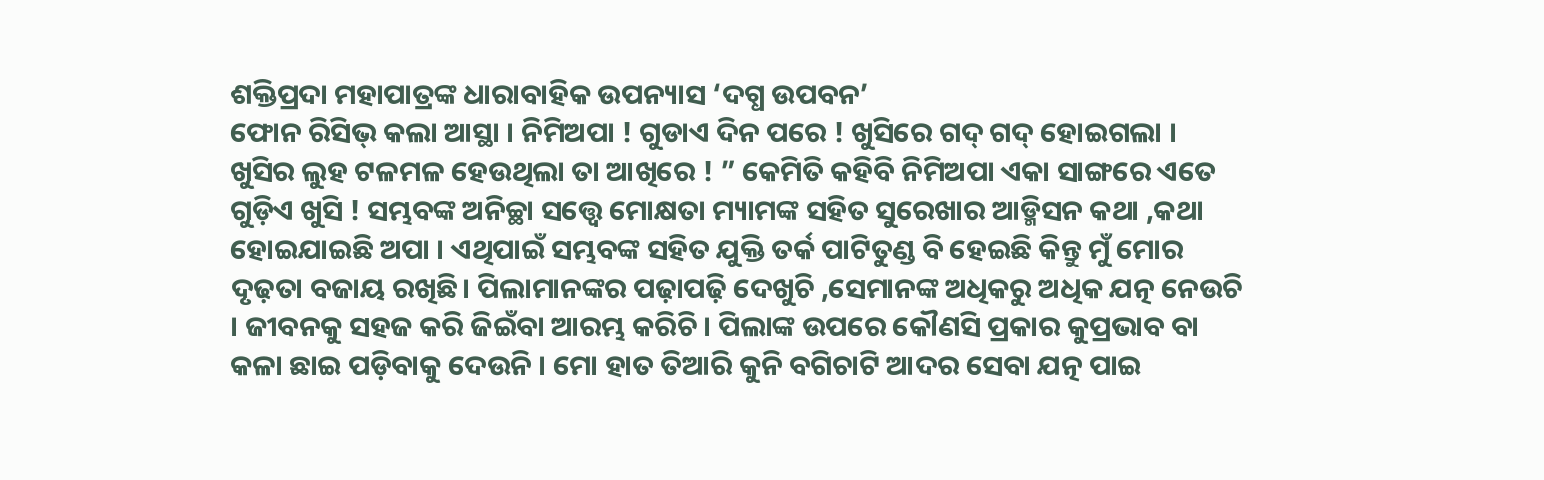ଶକ୍ତିପ୍ରଦା ମହାପାତ୍ରଙ୍କ ଧାରାବାହିକ ଉପନ୍ୟାସ ‘ଦଗ୍ଧ ଉପବନ’
ଫୋନ ରିସିଭ୍ କଲା ଆସ୍ଥା । ନିମିଅପା ! ଗୁଡାଏ ଦିନ ପରେ ! ଖୁସିରେ ଗଦ୍ ଗଦ୍ ହୋଇଗଲା । ଖୁସିର ଲୁହ ଟଳମଳ ହେଉଥିଲା ତା ଆଖିରେ ! ” କେମିତି କହିବି ନିମିଅପା ଏକା ସାଙ୍ଗରେ ଏତେ ଗୁଡ଼ିଏ ଖୁସି ! ସମ୍ଭବଙ୍କ ଅନିଚ୍ଛା ସତ୍ତ୍ୱେ ମୋକ୍ଷତା ମ୍ୟାମଙ୍କ ସହିତ ସୁରେଖାର ଆଡ୍ମିସନ କଥା ,କଥା ହୋଇଯାଇଛି ଅପା । ଏଥିପାଇଁ ସମ୍ଭବଙ୍କ ସହିତ ଯୁକ୍ତି ତର୍କ ପାଟିତୁଣ୍ଡ ବି ହେଇଛି କିନ୍ତୁ ମୁଁ ମୋର ଦୃଢ଼ତା ବଜାୟ ରଖିଛି। ପିଲାମାନଙ୍କର ପଢ଼ାପଢ଼ି ଦେଖୁଚି ,ସେମାନଙ୍କ ଅଧିକରୁ ଅଧିକ ଯତ୍ନ ନେଉଚି । ଜୀବନକୁ ସହଜ କରି ଜିଇଁବା ଆରମ୍ଭ କରିଚି । ପିଲାଙ୍କ ଉପରେ କୌଣସି ପ୍ରକାର କୁପ୍ରଭାବ ବା କଳା ଛାଇ ପଡ଼ିବାକୁ ଦେଉନି । ମୋ ହାତ ତିଆରି କୁନି ବଗିଚାଟି ଆଦର ସେବା ଯତ୍ନ ପାଇ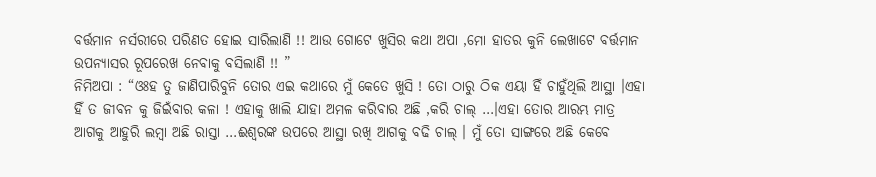ବର୍ତ୍ତମାନ ନର୍ସରୀରେ ପରିଣତ ହୋଇ ସାରିଲାଣି !! ଆଉ ଗୋଟେ ଖୁସିର କଥା ଅପା ,ମୋ ହାତର କୁନି ଲେଖାଟେ ବର୍ତ୍ତମାନ ଉପନ୍ୟାସର ରୂପରେଖ ନେବାକୁ ବସିଲାଣି !! ”
ନିମିଅପା : “ଓଃହ ତୁ ଜାଣିପାରିବୁନି ତୋର ଏଇ କଥାରେ ମୁଁ କେତେ ଖୁସି ! ତୋ ଠାରୁ ଠିକ ଏୟା ହିଁ ଚାହୁଁଥିଲି ଆସ୍ଥା ।ଏହା ହିଁ ତ ଜୀବନ କୁ ଜିଇଁବାର କଳା ! ଏହାକୁ ଖାଲି ଯାହା ଅମଳ କରିବାର ଅଛି ,କରି ଚାଲ୍ …।ଏହା ତୋର ଆରମ୍ଭ ମାତ୍ର ଆଗକୁ ଆହୁରି ଲମ୍ବା ଅଛି ରାସ୍ତା …ଈଶ୍ୱରଙ୍କ ଉପରେ ଆସ୍ଥା ରଖି ଆଗକୁ ବଢି ଚାଲ୍ । ମୁଁ ତୋ ସାଙ୍ଗରେ ଅଛି କେବେ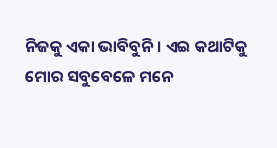ନିଜକୁ ଏକା ଭାବିବୁନି । ଏଇ କଥାଟିକୁ ମୋର ସବୁବେଳେ ମନେ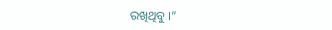ରଖିଥିବୁ ।”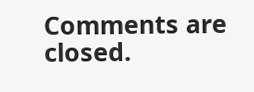Comments are closed.